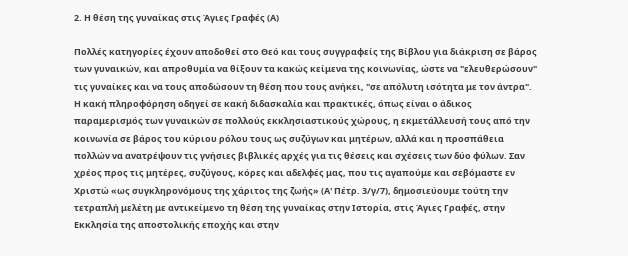2. Η θέση της γυναίκας στις Άγιες Γραφές (Α)

Πολλές κατηγορίες έχουν αποδοθεί στο Θεό και τους συγγραφείς της Βίβλου για διάκριση σε βάρος των γυναικών, και απροθυμία να θίξουν τα κακώς κείμενα της κοινωνίας, ώστε να "ελευθερώσουν" τις γυναίκες και να τους αποδώσουν τη θέση που τους ανήκει, "σε απόλυτη ισότητα με τον άντρα". Η κακή πληροφόρηση οδηγεί σε κακή διδασκαλία και πρακτικές, όπως είναι ο άδικος παραμερισμός των γυναικών σε πολλούς εκκλησιαστικούς χώρους, η εκμετάλλευσή τους από την κοινωνία σε βάρος του κύριου ρόλου τους ως συζύγων και μητέρων, αλλά και η προσπάθεια πολλών να ανατρέψουν τις γνήσιες βιβλικές αρχές για τις θέσεις και σχέσεις των δύο φύλων. Σαν χρέος προς τις μητέρες, συζύγους, κόρες και αδελφές μας, που τις αγαπούμε και σεβόμαστε εν Χριστώ «ως συγκληρονόμους της χάριτος της ζωής» (Α' Πέτρ. 3/γ/7), δημοσιεύουμε τούτη την τετραπλή μελέτη με αντικείμενο τη θέση της γυναίκας στην Ιστορία, στις Άγιες Γραφές, στην Εκκλησία της αποστολικής εποχής και στην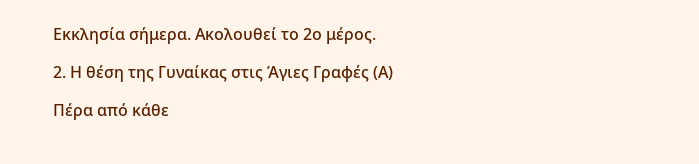Εκκλησία σήμερα. Ακολουθεί το 2ο μέρος.

2. Η θέση της Γυναίκας στις Άγιες Γραφές (Α)

Πέρα από κάθε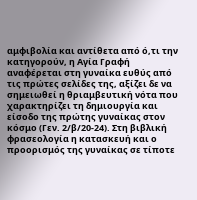αμφιβολία και αντίθετα από ό,τι την κατηγορούν, η Αγία Γραφή αναφέρεται στη γυναίκα ευθύς από τις πρώτες σελίδες της, αξίζει δε να σημειωθεί η θριαμβευτική νότα που χαρακτηρίζει τη δημιουργία και είσοδο της πρώτης γυναίκας στον κόσμο (Γεν. 2/β/20-24). Στη βιβλική φρασεολογία η κατασκευή και ο προορισμός της γυναίκας σε τίποτε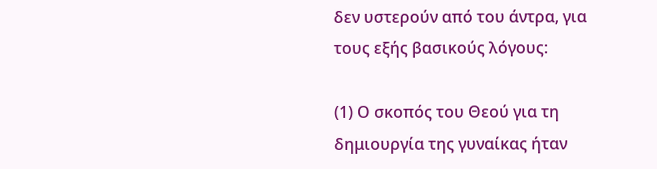δεν υστερούν από του άντρα, για τους εξής βασικούς λόγους:

(1) Ο σκοπός του Θεού για τη δημιουργία της γυναίκας ήταν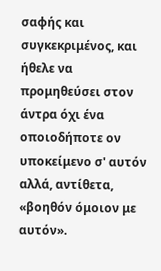σαφής και συγκεκριμένος, και ήθελε να προμηθεύσει στον άντρα όχι ένα οποιοδήποτε ον υποκείμενο σ' αυτόν αλλά, αντίθετα, «βοηθόν όμοιον με αυτόν».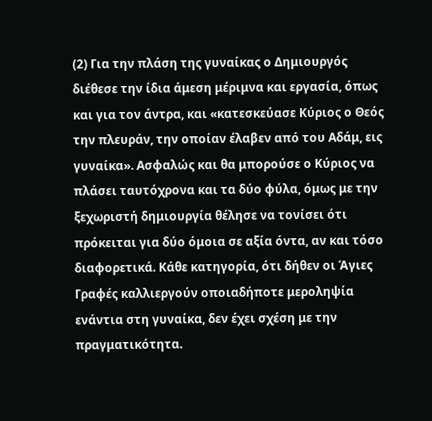(2) Για την πλάση της γυναίκας ο Δημιουργός διέθεσε την ίδια άμεση μέριμνα και εργασία, όπως και για τον άντρα, και «κατεσκεύασε Κύριος ο Θεός την πλευράν, την οποίαν έλαβεν από του Αδάμ, εις γυναίκα». Ασφαλώς και θα μπορούσε ο Κύριος να πλάσει ταυτόχρονα και τα δύο φύλα, όμως με την ξεχωριστή δημιουργία θέλησε να τονίσει ότι πρόκειται για δύο όμοια σε αξία όντα, αν και τόσο διαφορετικά. Κάθε κατηγορία, ότι δήθεν οι Άγιες Γραφές καλλιεργούν οποιαδήποτε μεροληψία ενάντια στη γυναίκα, δεν έχει σχέση με την πραγματικότητα.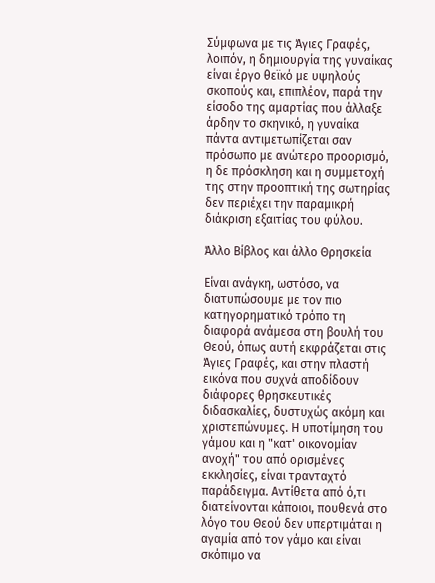Σύμφωνα με τις Άγιες Γραφές, λοιπόν, η δημιουργία της γυναίκας είναι έργο θεϊκό με υψηλούς σκοπούς και, επιπλέον, παρά την είσοδο της αμαρτίας που άλλαξε άρδην το σκηνικό, η γυναίκα πάντα αντιμετωπίζεται σαν πρόσωπο με ανώτερο προορισμό, η δε πρόσκληση και η συμμετοχή της στην προοπτική της σωτηρίας δεν περιέχει την παραμικρή διάκριση εξαιτίας του φύλου.

Άλλο Βίβλος και άλλο Θρησκεία

Είναι ανάγκη, ωστόσο, να διατυπώσουμε με τον πιο κατηγορηματικό τρόπο τη διαφορά ανάμεσα στη βουλή του Θεού, όπως αυτή εκφράζεται στις Άγιες Γραφές, και στην πλαστή εικόνα που συχνά αποδίδουν διάφορες θρησκευτικές διδασκαλίες, δυστυχώς ακόμη και χριστεπώνυμες. Η υποτίμηση του γάμου και η "κατ' οικονομίαν ανοχή" του από ορισμένες εκκλησίες, είναι τρανταχτό παράδειγμα. Αντίθετα από ό,τι διατείνονται κάποιοι, πουθενά στο λόγο του Θεού δεν υπερτιμάται η αγαμία από τον γάμο και είναι σκόπιμο να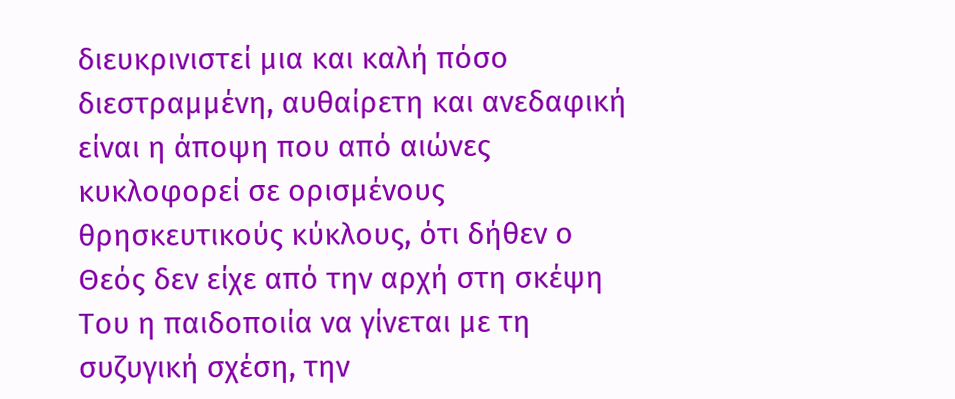διευκρινιστεί μια και καλή πόσο διεστραμμένη, αυθαίρετη και ανεδαφική είναι η άποψη που από αιώνες κυκλοφορεί σε ορισμένους θρησκευτικούς κύκλους, ότι δήθεν ο Θεός δεν είχε από την αρχή στη σκέψη Του η παιδοποιία να γίνεται με τη συζυγική σχέση, την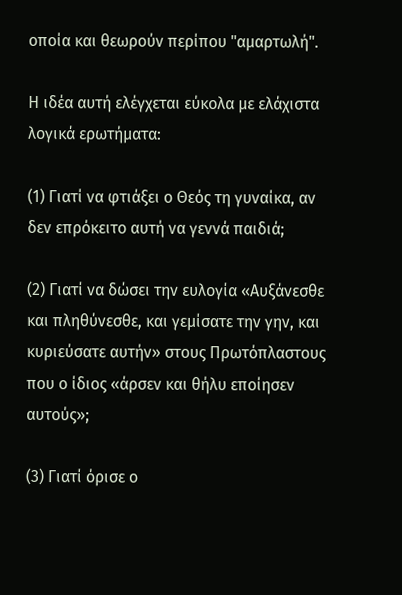οποία και θεωρούν περίπου "αμαρτωλή".

Η ιδέα αυτή ελέγχεται εύκολα με ελάχιστα λογικά ερωτήματα:

(1) Γιατί να φτιάξει ο Θεός τη γυναίκα, αν δεν επρόκειτο αυτή να γεννά παιδιά;

(2) Γιατί να δώσει την ευλογία «Αυξάνεσθε και πληθύνεσθε, και γεμίσατε την γην, και κυριεύσατε αυτήν» στους Πρωτόπλαστους που ο ίδιος «άρσεν και θήλυ εποίησεν αυτούς»;

(3) Γιατί όρισε ο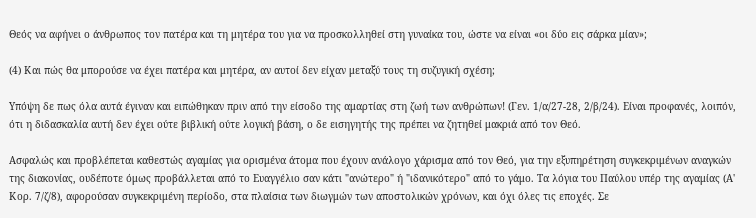Θεός να αφήνει ο άνθρωπος τον πατέρα και τη μητέρα του για να προσκολληθεί στη γυναίκα του, ώστε να είναι «οι δύο εις σάρκα μίαν»;

(4) Και πώς θα μπορούσε να έχει πατέρα και μητέρα, αν αυτοί δεν είχαν μεταξύ τους τη συζυγική σχέση;

Yπόψη δε πως όλα αυτά έγιναν και ειπώθηκαν πριν από την είσοδο της αμαρτίας στη ζωή των ανθρώπων! (Γεν. 1/α/27-28, 2/β/24). Είναι προφανές, λοιπόν, ότι η διδασκαλία αυτή δεν έχει ούτε βιβλική ούτε λογική βάση, ο δε εισηγητής της πρέπει να ζητηθεί μακριά από τον Θεό.

Ασφαλώς και προβλέπεται καθεστώς αγαμίας για ορισμένα άτομα που έχουν ανάλογο χάρισμα από τον Θεό, για την εξυπηρέτηση συγκεκριμένων αναγκών της διακονίας, ουδέποτε όμως προβάλλεται από το Ευαγγέλιο σαν κάτι "ανώτερο" ή "ιδανικότερο" από το γάμο. Τα λόγια του Παύλου υπέρ της αγαμίας (Α' Κορ. 7/ζ/8), αφορούσαν συγκεκριμένη περίοδο, στα πλαίσια των διωγμών των αποστολικών χρόνων, και όχι όλες τις εποχές. Σε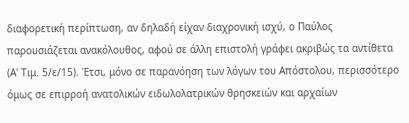διαφορετική περίπτωση, αν δηλαδή είχαν διαχρονική ισχύ, ο Παύλος παρουσιάζεται ανακόλουθος, αφού σε άλλη επιστολή γράφει ακριβώς τα αντίθετα (Α' Τιμ. 5/ε/15). Έτσι, μόνο σε παρανόηση των λόγων του Απόστολου, περισσότερο όμως σε επιρροή ανατολικών ειδωλολατρικών θρησκειών και αρχαίων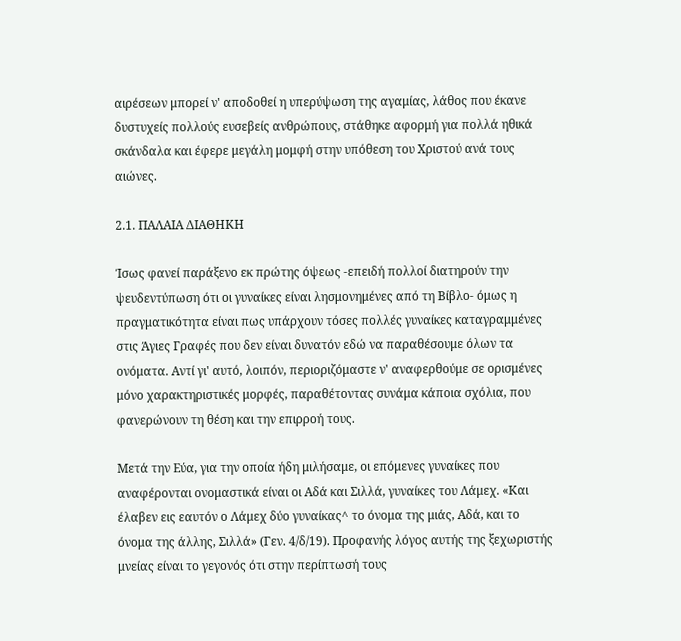αιρέσεων μπορεί ν' αποδοθεί η υπερύψωση της αγαμίας, λάθος που έκανε δυστυχείς πολλούς ευσεβείς ανθρώπους, στάθηκε αφορμή για πολλά ηθικά σκάνδαλα και έφερε μεγάλη μομφή στην υπόθεση του Χριστού ανά τους αιώνες.

2.1. ΠΑΛΑΙΑ ΔΙΑΘΗΚΗ

Ίσως φανεί παράξενο εκ πρώτης όψεως -επειδή πολλοί διατηρούν την ψευδεντύπωση ότι οι γυναίκες είναι λησμονημένες από τη Βίβλο- όμως η πραγματικότητα είναι πως υπάρχουν τόσες πολλές γυναίκες καταγραμμένες στις Άγιες Γραφές που δεν είναι δυνατόν εδώ να παραθέσουμε όλων τα ονόματα. Αντί γι' αυτό, λοιπόν, περιοριζόμαστε ν' αναφερθούμε σε ορισμένες μόνο χαρακτηριστικές μορφές, παραθέτοντας συνάμα κάποια σχόλια, που φανερώνουν τη θέση και την επιρροή τους.

Μετά την Εύα, για την οποία ήδη μιλήσαμε, οι επόμενες γυναίκες που αναφέρονται ονομαστικά είναι οι Αδά και Σιλλά, γυναίκες του Λάμεχ. «Και έλαβεν εις εαυτόν ο Λάμεχ δύο γυναίκας^ το όνομα της μιάς, Αδά, και το όνομα της άλλης, Σιλλά» (Γεν. 4/δ/19). Προφανής λόγος αυτής της ξεχωριστής μνείας είναι το γεγονός ότι στην περίπτωσή τους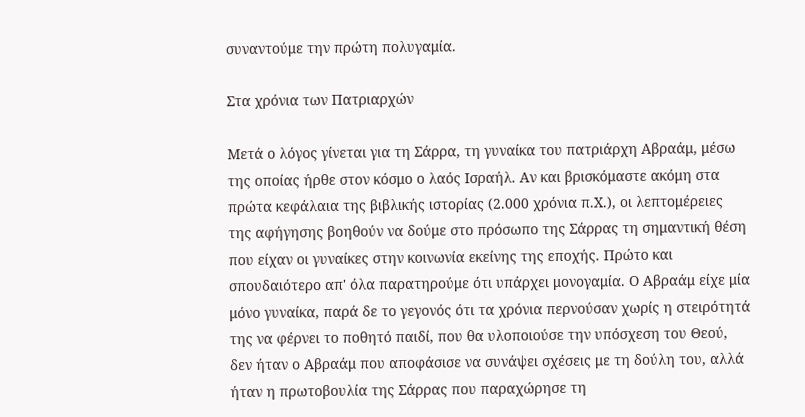συναντούμε την πρώτη πολυγαμία.

Στα χρόνια των Πατριαρχών

Μετά ο λόγος γίνεται για τη Σάρρα, τη γυναίκα του πατριάρχη Αβραάμ, μέσω της οποίας ήρθε στον κόσμο ο λαός Ισραήλ. Αν και βρισκόμαστε ακόμη στα πρώτα κεφάλαια της βιβλικής ιστορίας (2.000 χρόνια π.Χ.), οι λεπτομέρειες της αφήγησης βοηθούν να δούμε στο πρόσωπο της Σάρρας τη σημαντική θέση που είχαν οι γυναίκες στην κοινωνία εκείνης της εποχής. Πρώτο και σπουδαιότερο απ' όλα παρατηρούμε ότι υπάρχει μονογαμία. Ο Αβραάμ είχε μία μόνο γυναίκα, παρά δε το γεγονός ότι τα χρόνια περνούσαν χωρίς η στειρότητά της να φέρνει το ποθητό παιδί, που θα υλοποιούσε την υπόσχεση του Θεού, δεν ήταν ο Αβραάμ που αποφάσισε να συνάψει σχέσεις με τη δούλη του, αλλά ήταν η πρωτοβουλία της Σάρρας που παραχώρησε τη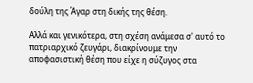δούλη της Άγαρ στη δικής της θέση.

Αλλά και γενικότερα, στη σχέση ανάμεσα σ' αυτό το πατριαρχικό ζευγάρι, διακρίνουμε την αποφασιστική θέση που είχε η σύζυγος στα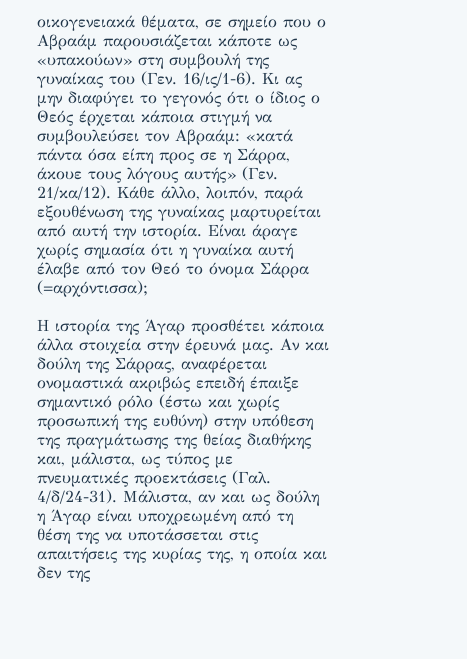οικογενειακά θέματα, σε σημείο που ο Αβραάμ παρουσιάζεται κάποτε ως «υπακούων» στη συμβουλή της γυναίκας του (Γεν. 16/ις/1-6). Κι ας μην διαφύγει το γεγονός ότι ο ίδιος ο Θεός έρχεται κάποια στιγμή να συμβουλεύσει τον Αβραάμ: «κατά πάντα όσα είπη προς σε η Σάρρα, άκουε τους λόγους αυτής» (Γεν. 21/κα/12). Κάθε άλλο, λοιπόν, παρά εξουθένωση της γυναίκας μαρτυρείται από αυτή την ιστορία. Είναι άραγε χωρίς σημασία ότι η γυναίκα αυτή έλαβε από τον Θεό το όνομα Σάρρα (=αρχόντισσα);

Η ιστορία της Άγαρ προσθέτει κάποια άλλα στοιχεία στην έρευνά μας. Αν και δούλη της Σάρρας, αναφέρεται ονομαστικά ακριβώς επειδή έπαιξε σημαντικό ρόλο (έστω και χωρίς προσωπική της ευθύνη) στην υπόθεση της πραγμάτωσης της θείας διαθήκης και, μάλιστα, ως τύπος με πνευματικές προεκτάσεις (Γαλ. 4/δ/24-31). Μάλιστα, αν και ως δούλη η Άγαρ είναι υποχρεωμένη από τη θέση της να υποτάσσεται στις απαιτήσεις της κυρίας της, η οποία και δεν της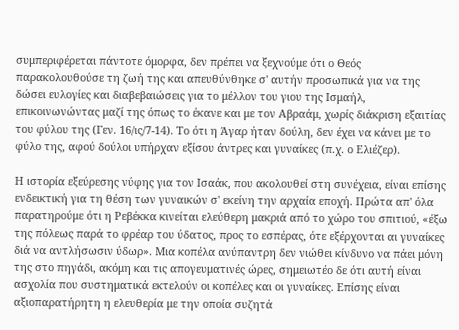συμπεριφέρεται πάντοτε όμορφα, δεν πρέπει να ξεχνούμε ότι ο Θεός παρακολουθούσε τη ζωή της και απευθύνθηκε σ' αυτήν προσωπικά για να της δώσει ευλογίες και διαβεβαιώσεις για το μέλλον του γιου της Ισμαήλ, επικοινωνώντας μαζί της όπως το έκανε και με τον Αβραάμ, χωρίς διάκριση εξαιτίας του φύλου της (Γεν. 16/ις/7-14). Το ότι η Άγαρ ήταν δούλη, δεν έχει να κάνει με το φύλο της, αφού δούλοι υπήρχαν εξίσου άντρες και γυναίκες (π.χ. ο Ελιέζερ).

Η ιστορία εξεύρεσης νύφης για τον Ισαάκ, που ακολουθεί στη συνέχεια, είναι επίσης ενδεικτική για τη θέση των γυναικών σ' εκείνη την αρχαία εποχή. Πρώτα απ' όλα παρατηρούμε ότι η Ρεβέκκα κινείται ελεύθερη μακριά από το χώρο του σπιτιού, «έξω της πόλεως παρά το φρέαρ του ύδατος, προς το εσπέρας, ότε εξέρχονται αι γυναίκες διά να αντλήσωσιν ύδωρ». Μια κοπέλα ανύπαντρη δεν νιώθει κίνδυνο να πάει μόνη της στο πηγάδι, ακόμη και τις απογευματινές ώρες, σημειωτέo δε ότι αυτή είναι ασχολία που συστηματικά εκτελούν οι κοπέλες και οι γυναίκες. Επίσης είναι αξιοπαρατήρητη η ελευθερία με την οποία συζητά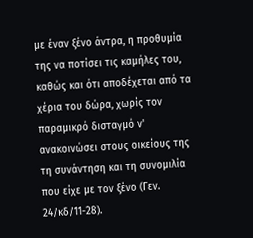με έναν ξένο άντρα, η προθυμία της να ποτίσει τις καμήλες του, καθώς και ότι αποδέχεται από τα χέρια του δώρα, χωρίς τον παραμικρό δισταγμό ν' ανακοινώσει στους οικείους της τη συνάντηση και τη συνομιλία που είχε με τον ξένο (Γεν. 24/κδ/11-28).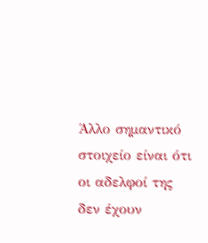Άλλο σημαντικό στοιχείο είναι ότι οι αδελφοί της δεν έχουν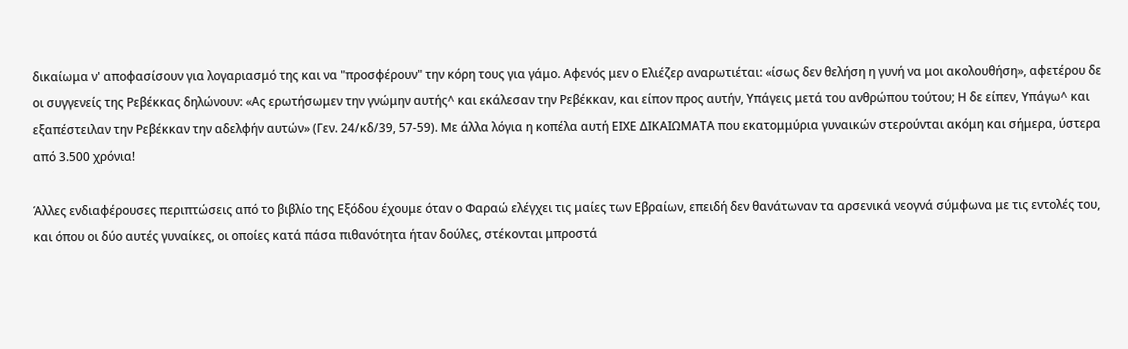δικαίωμα ν' αποφασίσουν για λογαριασμό της και να "προσφέρουν" την κόρη τους για γάμο. Αφενός μεν ο Ελιέζερ αναρωτιέται: «ίσως δεν θελήση η γυνή να μοι ακολουθήση», αφετέρου δε οι συγγενείς της Ρεβέκκας δηλώνουν: «Ας ερωτήσωμεν την γνώμην αυτής^ και εκάλεσαν την Ρεβέκκαν, και είπον προς αυτήν, Υπάγεις μετά του ανθρώπου τούτου; Η δε είπεν, Υπάγω^ και εξαπέστειλαν την Ρεβέκκαν την αδελφήν αυτών» (Γεν. 24/κδ/39, 57-59). Με άλλα λόγια η κοπέλα αυτή ΕΙΧΕ ΔΙΚΑΙΩΜΑΤΑ που εκατομμύρια γυναικών στερούνται ακόμη και σήμερα, ύστερα από 3.500 χρόνια!

Άλλες ενδιαφέρουσες περιπτώσεις από το βιβλίο της Εξόδου έχουμε όταν ο Φαραώ ελέγχει τις μαίες των Εβραίων, επειδή δεν θανάτωναν τα αρσενικά νεογνά σύμφωνα με τις εντολές του, και όπου οι δύο αυτές γυναίκες, οι οποίες κατά πάσα πιθανότητα ήταν δούλες, στέκονται μπροστά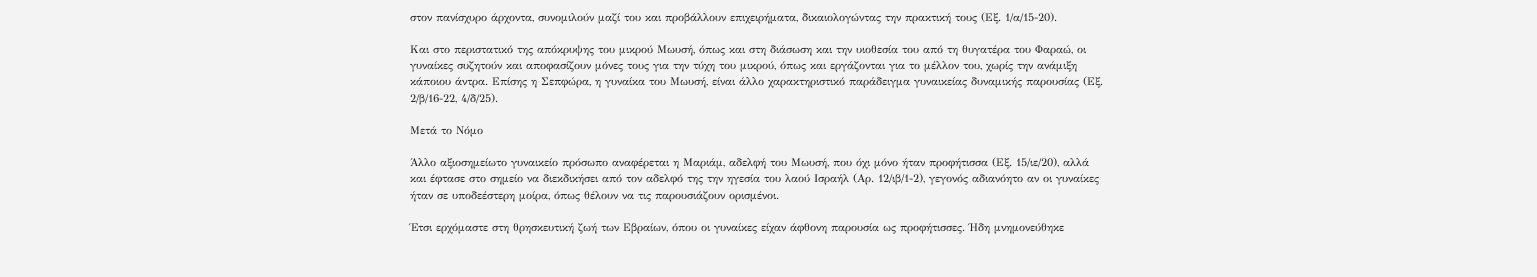στον πανίσχυρο άρχοντα, συνομιλούν μαζί του και προβάλλουν επιχειρήματα, δικαιολογώντας την πρακτική τους (Εξ. 1/α/15-20).

Και στο περιστατικό της απόκρυψης του μικρού Μωυσή, όπως και στη διάσωση και την υιοθεσία του από τη θυγατέρα του Φαραώ, οι γυναίκες συζητούν και αποφασίζουν μόνες τους για την τύχη του μικρού, όπως και εργάζονται για το μέλλον του, χωρίς την ανάμιξη κάποιου άντρα. Επίσης η Σεπφώρα, η γυναίκα του Μωυσή, είναι άλλο χαρακτηριστικό παράδειγμα γυναικείας δυναμικής παρουσίας (Εξ. 2/β/16-22, 4/δ/25).

Μετά το Νόμο

Άλλο αξιοσημείωτο γυναικείο πρόσωπο αναφέρεται η Μαριάμ, αδελφή του Μωυσή, που όχι μόνο ήταν προφήτισσα (Εξ. 15/ιε/20), αλλά και έφτασε στο σημείο να διεκδικήσει από τον αδελφό της την ηγεσία του λαού Ισραήλ (Αρ. 12/ιβ/1-2), γεγονός αδιανόητο αν οι γυναίκες ήταν σε υποδεέστερη μοίρα, όπως θέλουν να τις παρουσιάζουν ορισμένοι.

Έτσι ερχόμαστε στη θρησκευτική ζωή των Εβραίων, όπου οι γυναίκες είχαν άφθονη παρουσία ως προφήτισσες. Ήδη μνημονεύθηκε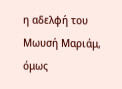η αδελφή του Μωυσή Μαριάμ, όμως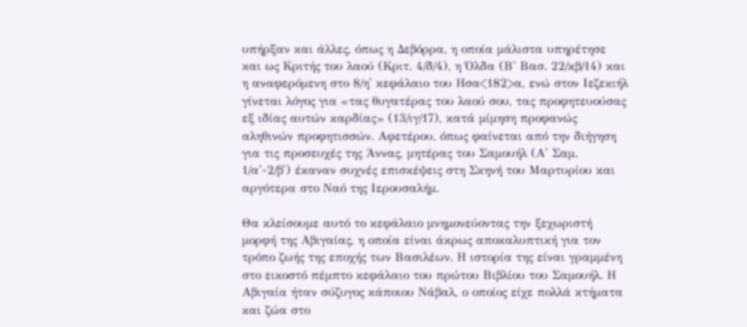υπήρξαν και άλλες, όπως η Δεβόρρα, η οποία μάλιστα υπηρέτησε και ως Κριτής του λαού (Κριτ. 4/δ/4), η Όλδα (Β' Βασ. 22/κβ/14) και η αναφερόμενη στο 8/η' κεφάλαιο του Ησα<182>α, ενώ στον Ιεζεκιήλ γίνεται λόγος για «τας θυγατέρας του λαού σου, τας προφητευούσας εξ ιδίας αυτών καρδίας» (13/ιγ/17), κατά μίμηση προφανώς αληθινών προφητισσών. Αφετέρου, όπως φαίνεται από την διήγηση για τις προσευχές της Άννας, μητέρας του Σαμουήλ (Α' Σαμ. 1/α'-2/β') έκαναν συχνές επισκέψεις στη Σκηνή του Μαρτυρίου και αργότερα στο Ναό της Ιερουσαλήμ.

Θα κλείσουμε αυτό το κεφάλαιο μνημονεύοντας την ξεχωριστή μορφή της Αβιγαίας, η οποία είναι άκρως αποκαλυπτική για τον τρόπο ζωής της εποχής των Βασιλέων. Η ιστορία της είναι γραμμένη στο εικοστό πέμπτο κεφάλαιο του πρώτου Βιβλίου του Σαμουήλ. Η Αβιγαία ήταν σύζυγος κάποιου Νάβαλ, ο οποίος είχε πολλά κτήματα και ζώα στο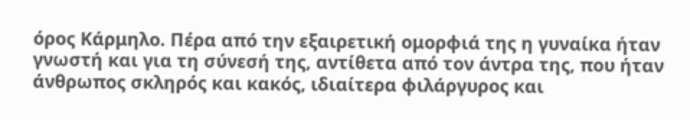όρος Κάρμηλο. Πέρα από την εξαιρετική ομορφιά της η γυναίκα ήταν γνωστή και για τη σύνεσή της, αντίθετα από τον άντρα της, που ήταν άνθρωπος σκληρός και κακός, ιδιαίτερα φιλάργυρος και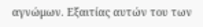αγνώμων. Εξαιτίας αυτών του των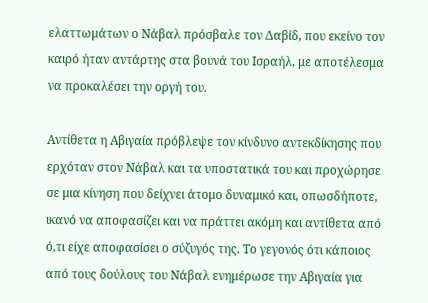ελαττωμάτων ο Νάβαλ πρόσβαλε τον Δαβίδ, που εκείνο τον καιρό ήταν αντάρτης στα βουνά του Ισραήλ, με αποτέλεσμα να προκαλέσει την οργή του.

Αντίθετα η Αβιγαία πρόβλεψε τον κίνδυνο αντεκδίκησης που ερχόταν στον Νάβαλ και τα υποστατικά του και προχώρησε σε μια κίνηση που δείχνει άτομο δυναμικό και, οπωσδήποτε, ικανό να αποφασίζει και να πράττει ακόμη και αντίθετα από ό,τι είχε αποφασίσει ο σύζυγός της. Το γεγονός ότι κάποιος από τους δούλους του Νάβαλ ενημέρωσε την Αβιγαία για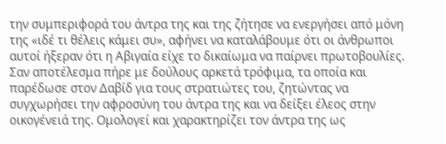την συμπεριφορά του άντρα της και της ζήτησε να ενεργήσει από μόνη της «ιδέ τι θέλεις κάμει συ», αφήνει να καταλάβουμε ότι οι άνθρωποι αυτοί ήξεραν ότι η Αβιγαία είχε το δικαίωμα να παίρνει πρωτοβουλίες. Σαν αποτέλεσμα πήρε με δούλους αρκετά τρόφιμα, τα οποία και παρέδωσε στον Δαβίδ για τους στρατιώτες του, ζητώντας να συγχωρήσει την αφροσύνη του άντρα της και να δείξει έλεος στην οικογένειά της. Ομολογεί και χαρακτηρίζει τον άντρα της ως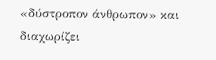«δύστροπον άνθρωπον» και διαχωρίζει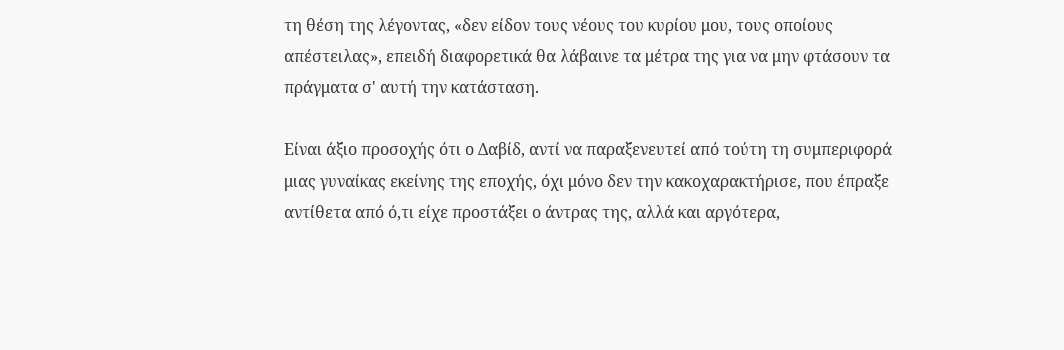τη θέση της λέγοντας, «δεν είδον τους νέους του κυρίου μου, τους οποίους απέστειλας», επειδή διαφορετικά θα λάβαινε τα μέτρα της για να μην φτάσουν τα πράγματα σ' αυτή την κατάσταση.

Είναι άξιο προσοχής ότι ο Δαβίδ, αντί να παραξενευτεί από τούτη τη συμπεριφορά μιας γυναίκας εκείνης της εποχής, όχι μόνο δεν την κακοχαρακτήρισε, που έπραξε αντίθετα από ό,τι είχε προστάξει ο άντρας της, αλλά και αργότερα,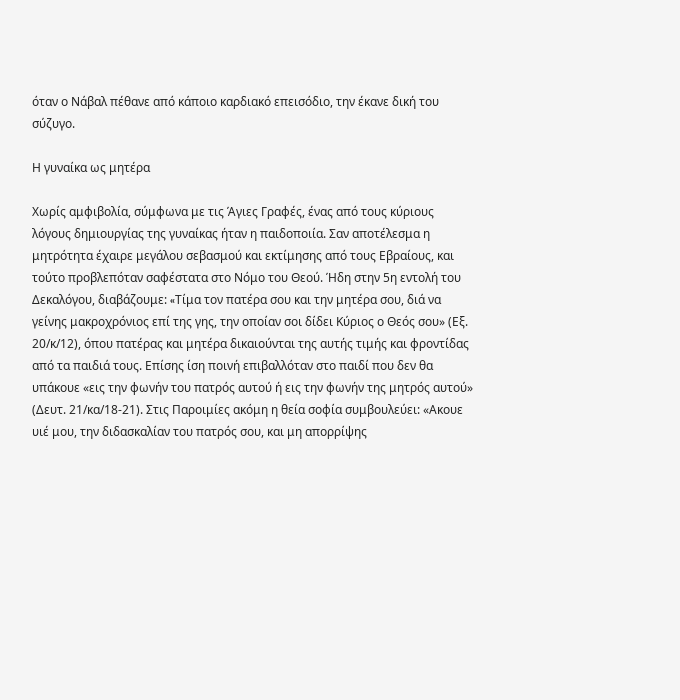όταν ο Νάβαλ πέθανε από κάποιο καρδιακό επεισόδιο, την έκανε δική του σύζυγο.

Η γυναίκα ως μητέρα

Χωρίς αμφιβολία, σύμφωνα με τις Άγιες Γραφές, ένας από τους κύριους λόγους δημιουργίας της γυναίκας ήταν η παιδοποιία. Σαν αποτέλεσμα η μητρότητα έχαιρε μεγάλου σεβασμού και εκτίμησης από τους Εβραίους, και τούτο προβλεπόταν σαφέστατα στο Νόμο του Θεού. Ήδη στην 5η εντολή του Δεκαλόγου, διαβάζουμε: «Tίμα τον πατέρα σου και την μητέρα σου, διά να γείνης μακροχρόνιος επί της γης, την οποίαν σοι δίδει Κύριος ο Θεός σου» (Εξ. 20/κ/12), όπου πατέρας και μητέρα δικαιούνται της αυτής τιμής και φροντίδας από τα παιδιά τους. Επίσης ίση ποινή επιβαλλόταν στο παιδί που δεν θα υπάκουε «εις την φωνήν του πατρός αυτού ή εις την φωνήν της μητρός αυτού» (Δευτ. 21/κα/18-21). Στις Παροιμίες ακόμη η θεία σοφία συμβουλεύει: «Ακουε υιέ μου, την διδασκαλίαν του πατρός σου, και μη απορρίψης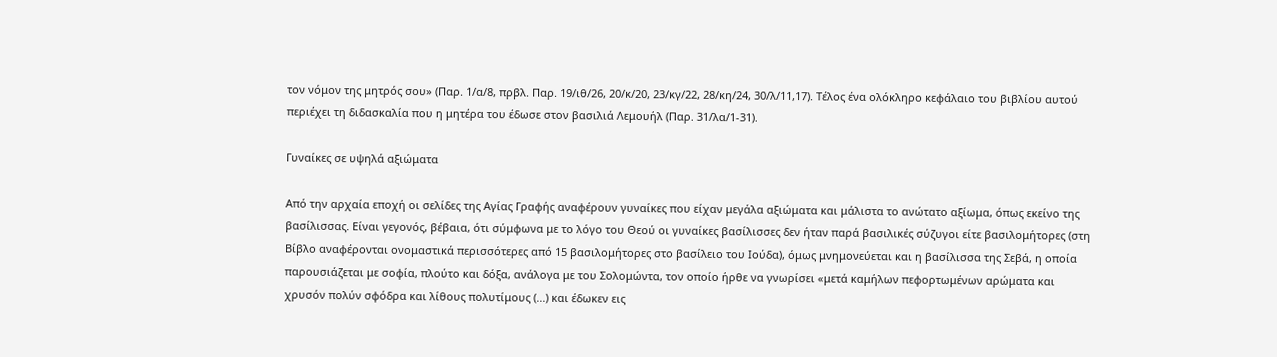τον νόμον της μητρός σου» (Παρ. 1/α/8, πρβλ. Παρ. 19/ιθ/26, 20/κ/20, 23/κγ/22, 28/κη/24, 30/λ/11,17). Τέλος ένα ολόκληρο κεφάλαιο του βιβλίου αυτού περιέχει τη διδασκαλία που η μητέρα του έδωσε στον βασιλιά Λεμουήλ (Παρ. 31/λα/1-31).

Γυναίκες σε υψηλά αξιώματα

Από την αρχαία εποχή οι σελίδες της Αγίας Γραφής αναφέρουν γυναίκες που είχαν μεγάλα αξιώματα και μάλιστα το ανώτατο αξίωμα, όπως εκείνο της βασίλισσας. Είναι γεγονός, βέβαια, ότι σύμφωνα με το λόγο του Θεού οι γυναίκες βασίλισσες δεν ήταν παρά βασιλικές σύζυγοι είτε βασιλομήτορες (στη Βίβλο αναφέρονται ονομαστικά περισσότερες από 15 βασιλομήτορες στο βασίλειο του Ιούδα), όμως μνημονεύεται και η βασίλισσα της Σεβά, η οποία παρουσιάζεται με σοφία, πλούτο και δόξα, ανάλογα με του Σολομώντα, τον οποίο ήρθε να γνωρίσει «μετά καμήλων πεφορτωμένων αρώματα και χρυσόν πολύν σφόδρα και λίθους πολυτίμους (...) και έδωκεν εις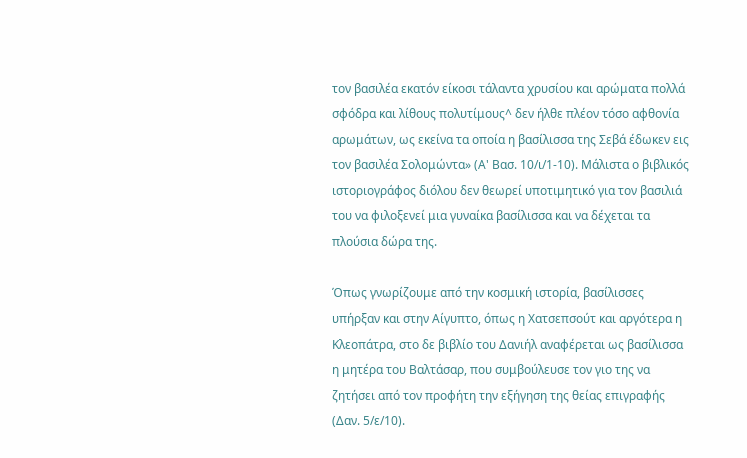τον βασιλέα εκατόν είκοσι τάλαντα χρυσίου και αρώματα πολλά σφόδρα και λίθους πολυτίμους^ δεν ήλθε πλέον τόσο αφθονία αρωμάτων, ως εκείνα τα οποία η βασίλισσα της Σεβά έδωκεν εις τον βασιλέα Σολομώντα» (Α' Βασ. 10/ι/1-10). Μάλιστα ο βιβλικός ιστοριογράφος διόλου δεν θεωρεί υποτιμητικό για τον βασιλιά του να φιλοξενεί μια γυναίκα βασίλισσα και να δέχεται τα πλούσια δώρα της.

Όπως γνωρίζουμε από την κοσμική ιστορία, βασίλισσες υπήρξαν και στην Αίγυπτο, όπως η Χατσεπσούτ και αργότερα η Κλεοπάτρα, στο δε βιβλίο του Δανιήλ αναφέρεται ως βασίλισσα η μητέρα του Βαλτάσαρ, που συμβούλευσε τον γιο της να ζητήσει από τον προφήτη την εξήγηση της θείας επιγραφής (Δαν. 5/ε/10).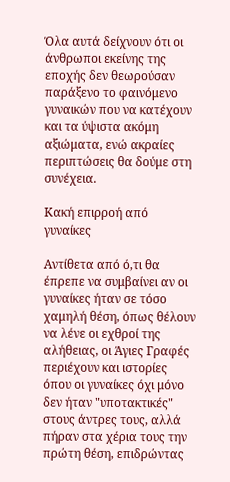Όλα αυτά δείχνουν ότι οι άνθρωποι εκείνης της εποχής δεν θεωρούσαν παράξενο το φαινόμενο γυναικών που να κατέχουν και τα ύψιστα ακόμη αξιώματα, ενώ ακραίες περιπτώσεις θα δούμε στη συνέχεια.

Κακή επιρροή από γυναίκες

Αντίθετα από ό,τι θα έπρεπε να συμβαίνει αν οι γυναίκες ήταν σε τόσο χαμηλή θέση, όπως θέλουν να λένε οι εχθροί της αλήθειας, οι Άγιες Γραφές περιέχουν και ιστορίες όπου οι γυναίκες όχι μόνο δεν ήταν "υποτακτικές" στους άντρες τους, αλλά πήραν στα χέρια τους την πρώτη θέση, επιδρώντας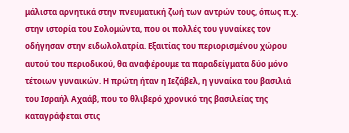μάλιστα αρνητικά στην πνευματική ζωή των αντρών τους, όπως π.χ. στην ιστορία του Σολομώντα, που οι πολλές του γυναίκες τον οδήγησαν στην ειδωλολατρία. Εξαιτίας του περιορισμένου χώρου αυτού του περιοδικού, θα αναφέρουμε τα παραδείγματα δύο μόνο τέτοιων γυναικών. Η πρώτη ήταν η Ιεζάβελ, η γυναίκα του βασιλιά του Ισραήλ Αχαάβ, που το θλιβερό χρονικό της βασιλείας της καταγράφεται στις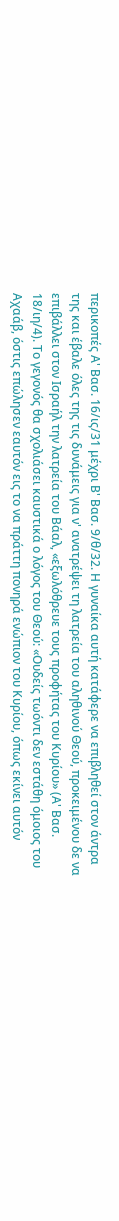περικοπές Α' Βασ. 16/ις/31 μέχρι Β' Βασ. 9/θ/32. Η γυναίκα αυτή κατάφερε να επιβληθεί στον άντρα της και έβαλε όλες της τις δυνάμεις για ν' ανατρέψει τη λατρεία του αληθινού Θεού, προκειμένου δε να επιβάλλει στον Ισραήλ την λατρεία του Βάαλ, «εξωλόθρευε τους προφήτας του Κυρίου» (Α' Βασ. 18/ιη/4). Το γεγονός θα σχολιάσει καυστικά ο λόγος του Θεού: «Ουδείς τωόντι δεν εστάθη όμοιος του Αχαάβ, όστις επώλησεν εαυτόν εις το να πράττη πονηρά ενώπιον του Κυρίου, όπως εκίνει αυτόν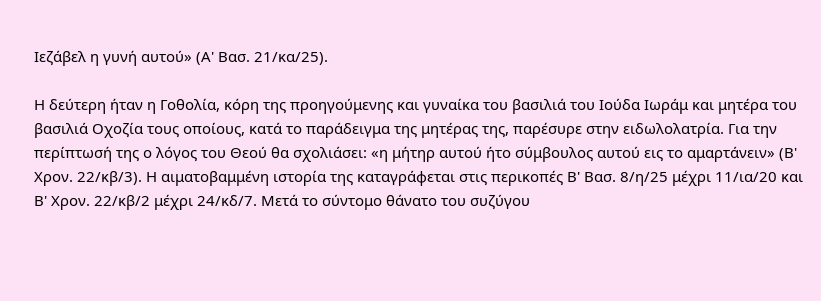Ιεζάβελ η γυνή αυτού» (Α' Βασ. 21/κα/25).

Η δεύτερη ήταν η Γοθολία, κόρη της προηγούμενης και γυναίκα του βασιλιά του Ιούδα Ιωράμ και μητέρα του βασιλιά Οχοζία τους οποίους, κατά το παράδειγμα της μητέρας της, παρέσυρε στην ειδωλολατρία. Για την περίπτωσή της ο λόγος του Θεού θα σχολιάσει: «η μήτηρ αυτού ήτο σύμβουλος αυτού εις το αμαρτάνειν» (Β' Χρον. 22/κβ/3). Η αιματοβαμμένη ιστορία της καταγράφεται στις περικοπές Β' Βασ. 8/η/25 μέχρι 11/ια/20 και Β' Χρον. 22/κβ/2 μέχρι 24/κδ/7. Mετά το σύντομο θάνατο του συζύγου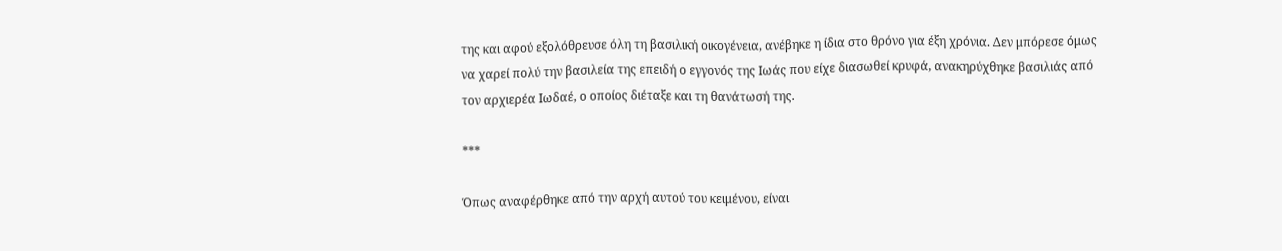της και αφού εξολόθρευσε όλη τη βασιλική οικογένεια, ανέβηκε η ίδια στο θρόνο για έξη χρόνια. Δεν μπόρεσε όμως να χαρεί πολύ την βασιλεία της επειδή ο εγγονός της Ιωάς που είχε διασωθεί κρυφά, ανακηρύχθηκε βασιλιάς από τον αρχιερέα Ιωδαέ, ο οποίος διέταξε και τη θανάτωσή της.

***

Όπως αναφέρθηκε από την αρχή αυτού του κειμένου, είναι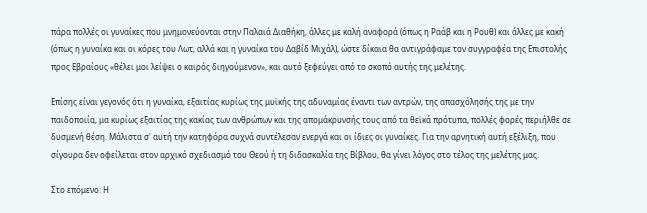πάρα πολλές οι γυναίκες που μνημονεύονται στην Παλαιά Διαθήκη, άλλες με καλή αναφορά (όπως η Ραάβ και η Ρουθ) και άλλες με κακή (όπως η γυναίκα και οι κόρες του Λωτ, αλλά και η γυναίκα του Δαβίδ Μιχάλ), ώστε δίκαια θα αντιγράφαμε τον συγγραφέα της Επιστολής προς Εβραίους «θέλει μοι λείψει ο καιρός διηγούμενον», και αυτό ξεφεύγει από το σκοπό αυτής της μελέτης.

Επίσης είναι γεγονός ότι η γυναίκα, εξαιτίας κυρίως της μυϊκής της αδυναμίας έναντι των αντρών, της απασχόλησής της με την παιδοποιία, μα κυρίως εξαιτίας της κακίας των ανθρώπων και της απομάκρυνσής τους από τα θεϊκά πρότυπα, πολλές φορές περιήλθε σε δυσμενή θέση. Μάλιστα σ' αυτή την κατηφόρα συχνά συντέλεσαν ενεργά και οι ίδιες οι γυναίκες. Για την αρνητική αυτή εξέλιξη, που σίγουρα δεν οφείλεται στον αρχικό σχεδιασμό του Θεού ή τη διδασκαλία της Βίβλου, θα γίνει λόγος στο τέλος της μελέτης μας.

Στο επόμενο: Η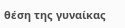θέση της γυναίκας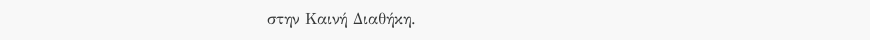στην Καινή Διαθήκη.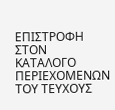ΕΠΙΣΤΡΟΦΗ ΣΤΟΝ ΚΑΤΑΛΟΓΟ ΠΕΡΙΕΧΟΜΕΝΩΝ ΤΟΥ ΤΕΥΧΟΥΣ